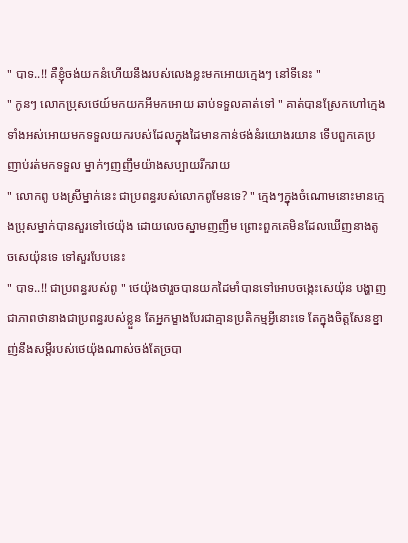" បាទ..!! គឺខ្ញុំចង់យកនំហើយនឹងរបស់លេងខ្លះមកអោយក្មេងៗ នៅទីនេះ "
" កូនៗ លោកប្រុសថេយ៍មកយកអីមកអោយ ឆាប់ទទួលគាត់ទៅ " គាត់បានស្រែកហៅក្មេងទាំងអស់អោយមកទទួលយករបស់ដែលក្នុងដៃមានកាន់ថង់នំរយោងរយាន ទើបពួកគេប្រញាប់រត់មកទទួល ម្នាក់ៗញញឹមយ៉ាងសប្បាយរីករាយ
" លោកពូ បងស្រីម្នាក់នេះ ជាប្រពន្ធរបស់លោកពូមែនទេ? " ក្មេងៗក្នុងចំណោមនោះមានក្មេងប្រុសម្នាក់បានសួរទៅថេយ៉ុង ដោយលេចស្នាមញញឹម ព្រោះពួកគេមិនដែលឃើញនាងតូចសេយ៉ុនទេ ទៅសួរបែបនេះ
" បាទ..!! ជាប្រពន្ធរបស់ពូ " ថេយ៉ុងថារួចបានយកដៃមាំបានទៅអោបចង្កេះសេយ៉ុន បង្ហាញជាភាពថានាងជាប្រពន្ធរបស់ខ្លួន តែអ្នកម្ខាងបែរជាគ្មានប្រតិកម្មអ្វីនោះទេ តែក្នុងចិត្តសែនខ្នាញ់នឹងសម្ដីរបស់ថេយ៉ុងណាស់ចង់តែច្របា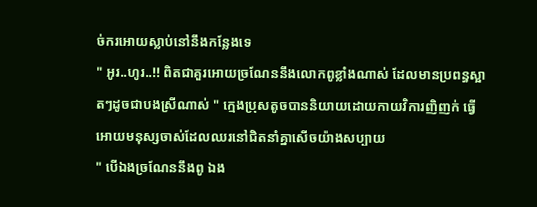ច់ករអោយស្លាប់នៅនឹងកន្លែងទេ
" អូរ..ហូរ..!! ពិតជាគួរអោយច្រណែននឹងលោកពូខ្លាំងណាស់ ដែលមានប្រពន្ធស្អាតៗដូចជាបងស្រីណាស់ " ក្មេងប្រុសតូចបាននិយាយដោយកាយវិការញិញក់ ធ្វើអោយមនុស្សចាស់ដែលឈរនៅជិតនាំគ្នាសើចយ៉ាងសប្បាយ
" បើឯងច្រណែននឹងពូ ឯង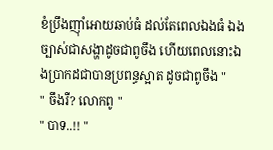ខំប្រឹងញុាំអោយឆាប់ធំ ដល់តែពេលឯងធំ ឯងច្បាស់ជាសង្ហាដូចជាពូចឹង ហើយពេលនោះឯងប្រាកដជាបានប្រពន្ធស្អាត ដូចជាពូចឹង "
" ចឹងរឺ? លោកពូ "
" បាទ..!! "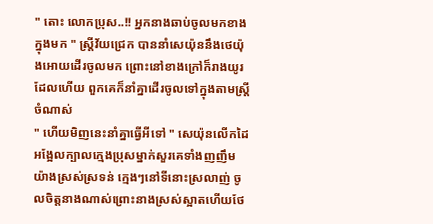" តោះ លោកប្រុស..!! អ្នកនាងឆាប់ចូលមកខាងក្នុងមក " ស្រ្តីវ័យជ្រេក បាននាំសេយ៉ុននឹងថេយ៉ុងអោយដើរចូលមក ព្រោះនៅខាងក្រៅក៏រាងយូរដែលហើយ ពួកគេក៏នាំគ្នាដើរចូលទៅក្នុងតាមស្រ្តីចំណាស់
" ហើយមិញនេះនាំគ្នាធ្វើអីទៅ " សេយ៉ុនលើកដៃអង្អែលក្បាលក្មេងប្រុសម្នាក់សួរគេទាំងញញឹមយ៉ាងស្រស់ស្រទន់ ក្មេងៗនៅទីនោះស្រលាញ់ ចូលចិត្តនាងណាស់ព្រោះនាងស្រស់ស្អាតហើយថែ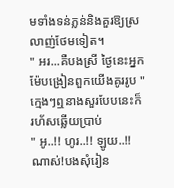មទាំងទន់ភ្លន់និងគួរឱ្យស្រលាញ់ថែមទៀត។
" អរ...គឺបងស្រី ថ្ងៃនេះអ្នកម៉ែបង្រៀនពួកយើងគូររូប " ក្មេងៗឮនាងសួរបែបនេះក៏រហ័សឆ្លើយប្រាប់
" អូ..!! ហូរ..!! ឡូយ..!! ណាស់!បងសុំរៀន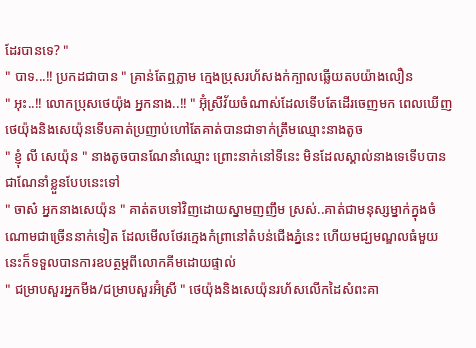ដែរបានទេ? "
" បាទ...!! ប្រកដជាបាន " គ្រាន់តែឮភ្លាម ក្មេងប្រុសរហ័សងក់ក្បាលឆ្លើយតបយ៉ាងលឿន
" អុះ..!! លោកប្រុសថេយ៉ុង អ្នកនាង..!! " អ៊ុំស្រីវ័យចំណាស់ដែលទើបតែដើរចេញមក ពេលឃើញថេយ៉ុងនិងសេយ៉ុនទើបគាត់ប្រញាប់ហៅតែគាត់បានជាទាក់ត្រឹមឈ្មោះនាងតូច
" ខ្ញុំ លី សេយ៉ុន " នាងតូចបានណែនាំឈ្មោះ ព្រោះនាក់នៅទីនេះ មិនដែលស្គាល់នាងទេទើបបានជាណែនាំខ្លួនបែបនេះទៅ
" ចាស៎ អ្នកនាងសេយ៉ុន " គាត់តបទៅវិញដោយស្នាមញញឹម ស្រស់..គាត់ជាមនុស្សម្នាក់ក្នុងចំណោមជាច្រើននាក់ទៀត ដែលមើលថែរក្មេងកំព្រានៅតំបន់ជើងភ្នំនេះ ហើយមជ្ឃមណ្ឌលធំមួយនេះក៏ទទួលបានការឧបត្ថម្តពីលោកគីមដោយផ្ទាល់
" ជម្រាបសួរអ្នកមីង/ជម្រាបសួរអ៊ំស្រី " ថេយ៉ុងនិងសេយ៉ុនរហ័សលើកដៃសំពះគា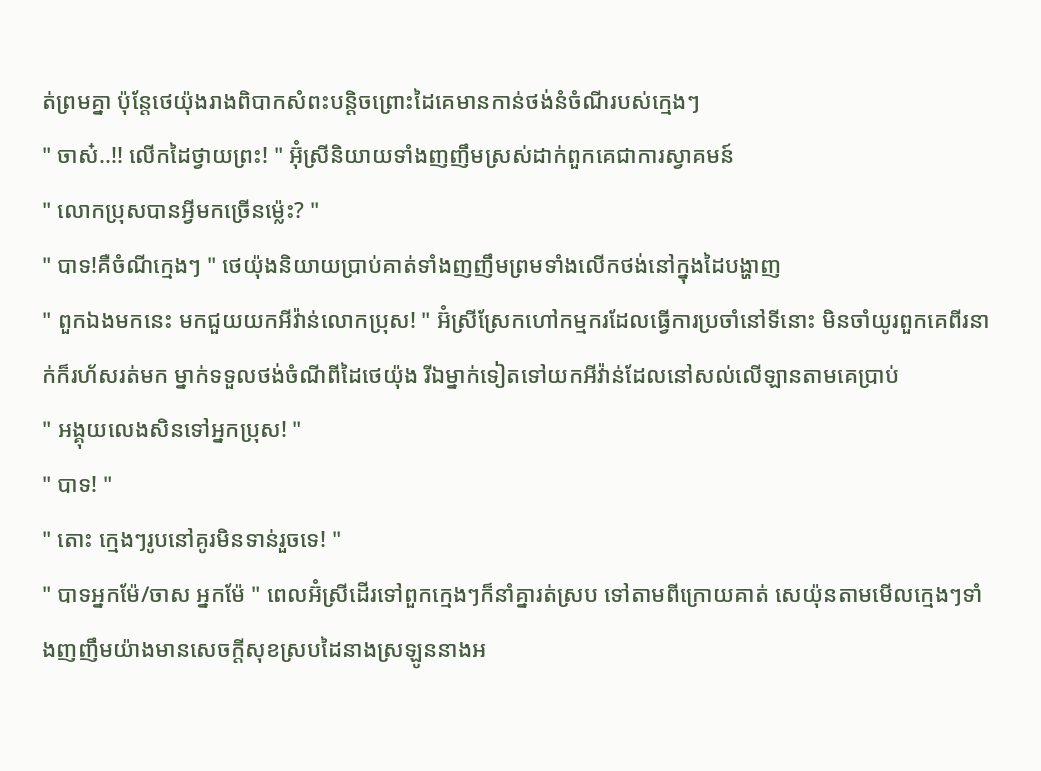ត់ព្រមគ្នា ប៉ុន្តែថេយ៉ុងរាងពិបាកសំពះបន្តិចព្រោះដៃគេមានកាន់ថង់នំចំណីរបស់ក្មេងៗ
" ចាស៎..!! លើកដៃថ្វាយព្រះ! " អ៊ុំស្រីនិយាយទាំងញញឹមស្រស់ដាក់ពួកគេជាការស្វាគមន៍
" លោកប្រុសបានអ្វីមកច្រើនម្ល៉េះ? "
" បាទ!គឺចំណីក្មេងៗ " ថេយ៉ុងនិយាយប្រាប់គាត់ទាំងញញឹមព្រមទាំងលើកថង់នៅក្នុងដៃបង្ហាញ
" ពួកឯងមកនេះ មកជួយយកអីវ៉ាន់លោកប្រុស! " អ៊ំស្រីស្រែកហៅកម្មករដែលធ្វើការប្រចាំនៅទីនោះ មិនចាំយូរពួកគេពីរនាក់ក៏រហ័សរត់មក ម្នាក់ទទួលថង់ចំណីពីដៃថេយ៉ុង រីឯម្នាក់ទៀតទៅយកអីវ៉ាន់ដែលនៅសល់លើឡានតាមគេប្រាប់
" អង្គុយលេងសិនទៅអ្នកប្រុស! "
" បាទ! "
" តោះ ក្មេងៗរូបនៅគូរមិនទាន់រួចទេ! "
" បាទអ្នកម៉ែ/ចាស អ្នកម៉ែ " ពេលអ៊ំស្រីដើរទៅពួកក្មេងៗក៏នាំគ្នារត់ស្រប ទៅតាមពីក្រោយគាត់ សេយ៉ុនតាមមើលក្មេងៗទាំងញញឹមយ៉ាងមានសេចក្តីសុខស្របដៃនាងស្រឡូននាងអ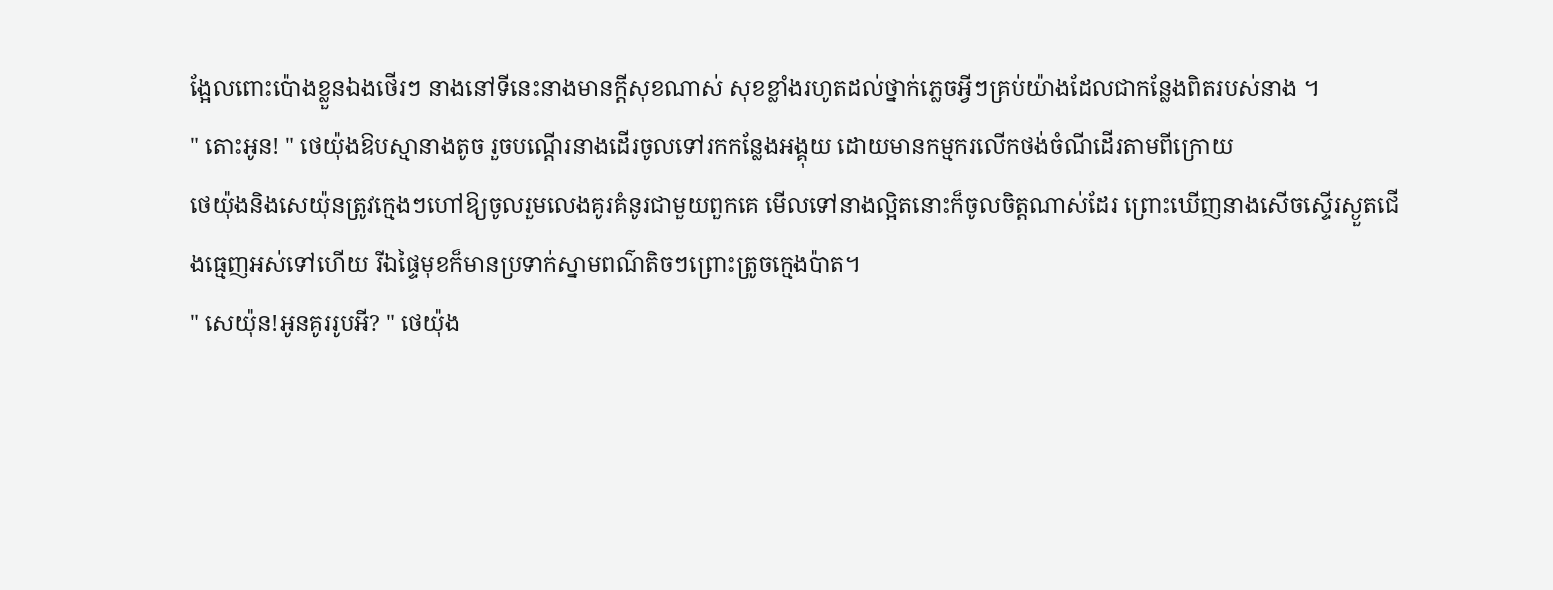ង្អែលពោះប៉ោងខ្លួនឯងថើរៗ នាងនៅទីនេះនាងមានក្តីសុខណាស់ សុខខ្លាំងរហូតដល់ថ្នាក់ភ្លេចអ្វីៗគ្រប់យ៉ាងដែលជាកន្លែងពិតរបស់នាង ។
" តោះអូន! " ថេយ៉ុងឱបស្មានាងតូច រួចបណ្តើរនាងដើរចូលទៅរកកន្លែងអង្គុយ ដោយមានកម្មករលើកថង់ចំណីដើរតាមពីក្រោយ
ថេយ៉ុងនិងសេយ៉ុនត្រូវក្មេងៗហៅឱ្យចូលរួមលេងគូរគំនូរជាមួយពួកគេ មើលទៅនាងល្អិតនោះក៏ចូលចិត្តណាស់ដែរ ព្រោះឃើញនាងសើចស្ទើរស្ងួតជើងធ្មេញអស់ទៅហើយ រីឯផ្ទៃមុខក៏មានប្រទាក់ស្នាមពណ៌តិចៗព្រោះត្រូចក្មេងប៉ាត។
" សេយ៉ុន!អូនគូររូបអី? " ថេយ៉ុង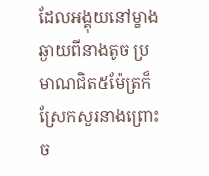ដែលអង្គុយនៅម្ខាងឆ្ងាយពីនាងតូច ប្រមាណជិត៥ម៉ែត្រក៏ស្រែកសួរនាងព្រោះច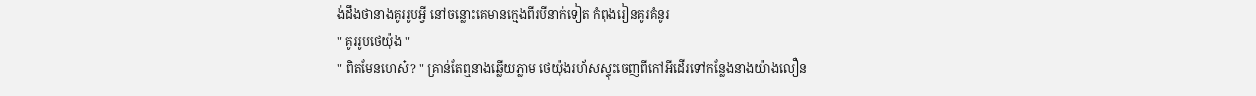ង់ដឹងថានាងគូររូបអ្វី នៅចន្លោះគេមានក្មេងពីរបីនាក់ទៀត កំពុងរៀនគូរគំនូរ
" គូររូបថេយ៉ុង "
" ពិតមែនហេស៎? " គ្រាន់តែឮនាងឆ្លើយភ្លាម ថេយ៉ុងរហ័សស្ទុះចេញពីកៅអីដើរទៅកន្លែងនាងយ៉ាងលឿន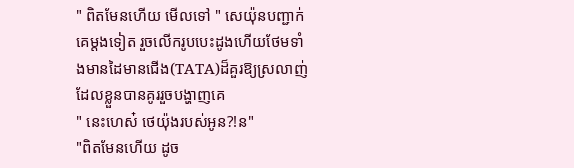" ពិតមែនហើយ មើលទៅ " សេយ៉ុនបញ្ជាក់គេម្តងទៀត រួចលើករូបបេះដូងហើយថែមទាំងមានដៃមានជើង(TATA)ដ៏គួរឱ្យស្រលាញ់ដែលខ្លួនបានគូររួចបង្ហាញគេ
" នេះហេស៎ ថេយ៉ុងរបស់អូន?!ន"
"ពិតមែនហើយ ដូច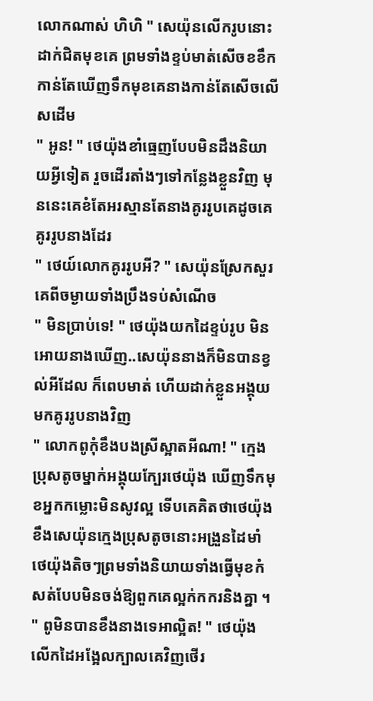លោកណាស់ ហិហិ " សេយ៉ុនលើករូបនោះដាក់ជិតមុខគេ ព្រមទាំងខ្ទប់មាត់សើចខខឹក កាន់តែឃើញទឹកមុខគេនាងកាន់តែសើចលើសដើម
" អូន! " ថេយ៉ុងខាំធ្មេញបែបមិនដឹងនិយាយអ្វីទៀត រួចដើរតាំងៗទៅកន្លែងខ្លួនវិញ មុននេះគេខំតែអរស្មានតែនាងគូររូបគេដូចគេគូររូបនាងដែរ
" ថេយ៍លោកគូររូបអី? " សេយ៉ុនស្រែកសួរគេពីចម្ងាយទាំងប្រឹងទប់សំណើច
" មិនប្រាប់ទេ! " ថេយ៉ុងយកដៃខ្ទប់រូប មិនអោយនាងឃើញ..សេយ៉ុននាងក៏មិនបានខ្វល់អីដែល ក៏ពេបមាត់ ហើយដាក់ខ្លួនអង្គុយ មកគូររូបនាងវិញ
" លោកពូកុំខឹងបងស្រីស្អាតអីណា! " ក្មេងប្រុសតូចម្នាក់អង្គុយក្បែរថេយ៉ុង ឃើញទឹកមុខអ្នកកម្លោះមិនសូវល្អ ទើបគេគិតថាថេយ៉ុងខឹងសេយ៉ុនក្មេងប្រុសតូចនោះអង្រួនដៃមាំថេយ៉ុងតិចៗព្រមទាំងនិយាយទាំងធ្វើមុខកំសត់បែបមិនចង់ឱ្យពួកគេល្អក់កករនិងគ្នា ។
" ពូមិនបានខឹងនាងទេអាល្អិត! " ថេយ៉ុងលើកដៃអង្អែលក្បាលគេវិញថើរ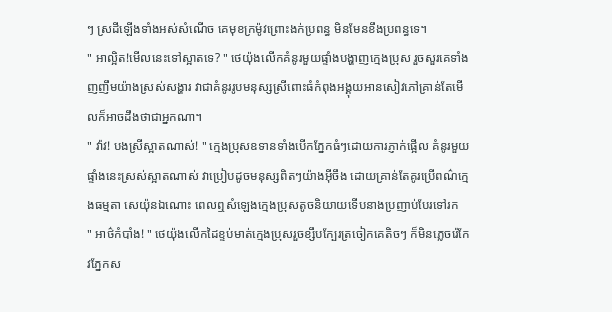ៗ ស្រដីឡើងទាំងអស់សំណើច គេមុខក្រម៉ូវព្រោះងក់ប្រពន្ធ មិនមែនខឹងប្រពន្ធទេ។
" អាល្អិត!មើលនេះទៅស្អាតទេ? " ថេយ៉ុងលើកគំនូរមួយផ្ទាំងបង្ហាញក្មេងប្រុស រួចសួរគេទាំងញញឹមយ៉ាងស្រស់សង្ហារ វាជាគំនូររូបមនុស្សស្រីពោះធំកំពុងអង្គុយអានសៀវភៅគ្រាន់តែមើលក៏អាចដឹងថាជាអ្នកណា។
" វ៉ាវ! បងស្រីស្អាតណាស់! " ក្មេងប្រុសឧទានទាំងបើកភ្នែកធំៗដោយការភ្ញាក់ផ្អើល គំនូរមួយផ្ទាំងនេះស្រស់ស្អាតណាស់ វាប្រៀបដូចមនុស្សពិតៗយ៉ាងអ៊ីចឹង ដោយគ្រាន់តែគូរប្រើពណ៌ក្មេងធម្មតា សេយ៉ុនឯណោះ ពេលឮសំឡេងក្មេងប្រុសតូចនិយាយទើបនាងប្រញាប់បែរទៅរក
" អាថ៌កំបាំង! " ថេយ៉ុងលើកដៃខ្ទប់មាត់ក្មេងប្រុសរួចខ្សឹបក្បែរត្រចៀកគេតិចៗ ក៏មិនភ្លេចរ៉េកែវភ្នែកស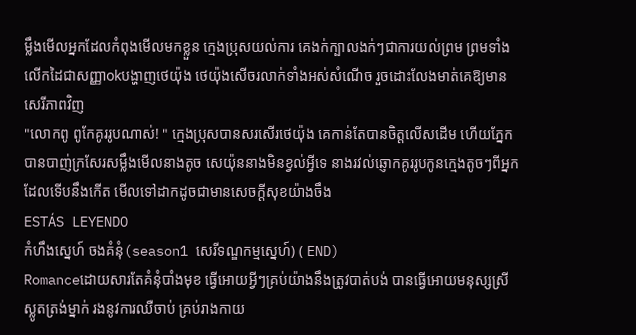ម្លឹងមើលអ្នកដែលកំពុងមើលមកខ្លួន ក្មេងប្រុសយល់ការ គេងក់ក្បាលងក់ៗជាការយល់ព្រម ព្រមទាំងលើកដៃជាសញ្ញាokបង្ហាញថេយ៉ុង ថេយ៉ុងសើចរលាក់ទាំងអស់សំណើច រួចដោះលែងមាត់គេឱ្យមានសេរីភាពវិញ
"លោកពូ ពូកែគូររូបណាស់! " ក្មេងប្រុសបានសរសើរថេយ៉ុង គេកាន់តែបានចិត្តលើសដើម ហើយភ្នែកបានបាញ់ក្រសែរសម្លឹងមើលនាងតូច សេយ៉ុននាងមិនខ្វល់អ្វីទេ នាងរវល់ឆ្ញោកគូររូបកូនក្មេងតូចៗពីអ្នកដែលទើបនឹងកើត មើលទៅដាកដូចជាមានសេចក្ដីសុខយ៉ាងចឹង
ESTÁS LEYENDO
កំហឹងស្នេហ៍ ចងគំនុំ(season1 សេរីទណ្ឌកម្មស្នេហ៍) ( END)
Romanceដោយសារតែគំនុំបាំងមុខ ធ្វើអោយអ្វីៗគ្រប់យ៉ាងនឹងត្រូវបាត់បង់ បានធ្វើអោយមនុស្សស្រីស្លូតត្រង់ម្នាក់ រងនូវការឈឺចាប់ គ្រប់រាងកាយ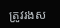ត្រូវរងស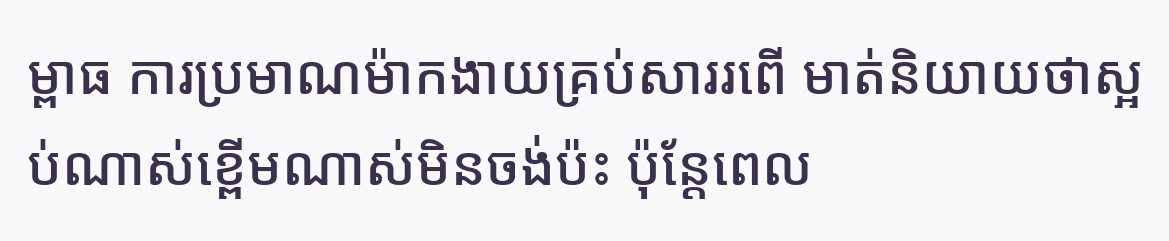ម្ពាធ ការប្រមាណម៉ាកងាយគ្រប់សាររពើ មាត់និយាយថាស្អប់ណាស់ខ្ពើមណាស់មិនចង់ប៉ះ ប៉ុន្តែពេល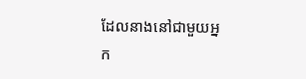ដែលនាងនៅជាមួយអ្នក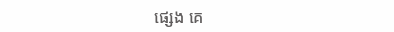ផ្សេង គេ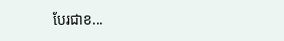បែរជាខ...